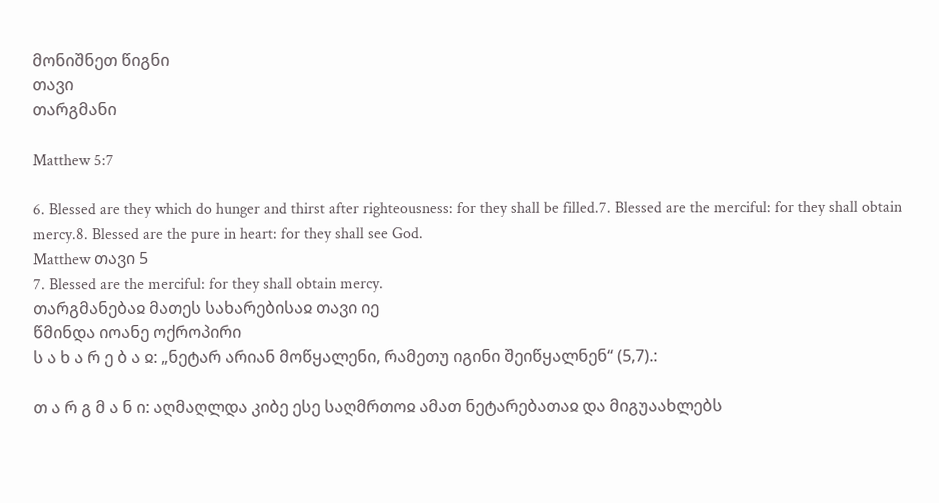მონიშნეთ წიგნი
თავი
თარგმანი

Matthew 5:7

6. Blessed are they which do hunger and thirst after righteousness: for they shall be filled.7. Blessed are the merciful: for they shall obtain mercy.8. Blessed are the pure in heart: for they shall see God.
Matthew თავი 5
7. Blessed are the merciful: for they shall obtain mercy.
თარგმანებაჲ მათეს სახარებისაჲ თავი იე
წმინდა იოანე ოქროპირი
ს ა ხ ა რ ე ბ ა ჲ: „ნეტარ არიან მოწყალენი, რამეთუ იგინი შეიწყალნენ“ (5,7).:

თ ა რ გ მ ა ნ ი: აღმაღლდა კიბე ესე საღმრთოჲ ამათ ნეტარებათაჲ და მიგუაახლებს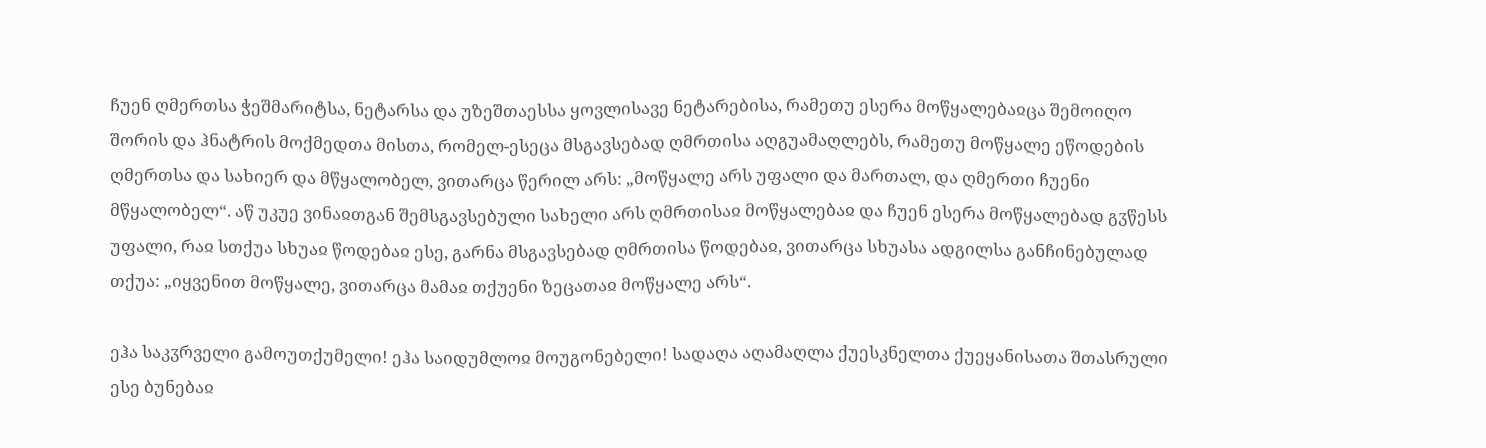ჩუენ ღმერთსა ჭეშმარიტსა, ნეტარსა და უზეშთაესსა ყოვლისავე ნეტარებისა, რამეთუ ესერა მოწყალებაჲცა შემოიღო შორის და ჰნატრის მოქმედთა მისთა, რომელ-ესეცა მსგავსებად ღმრთისა აღგუამაღლებს, რამეთუ მოწყალე ეწოდების ღმერთსა და სახიერ და მწყალობელ, ვითარცა წერილ არს: „მოწყალე არს უფალი და მართალ, და ღმერთი ჩუენი მწყალობელ“. აწ უკუე ვინაჲთგან შემსგავსებული სახელი არს ღმრთისაჲ მოწყალებაჲ და ჩუენ ესერა მოწყალებად გჳწესს უფალი, რაჲ სთქუა სხუაჲ წოდებაჲ ესე, გარნა მსგავსებად ღმრთისა წოდებაჲ, ვითარცა სხუასა ადგილსა განჩინებულად თქუა: „იყვენით მოწყალე, ვითარცა მამაჲ თქუენი ზეცათაჲ მოწყალე არს“.

ეჰა საკჳრველი გამოუთქუმელი! ეჰა საიდუმლოჲ მოუგონებელი! სადაღა აღამაღლა ქუესკნელთა ქუეყანისათა შთასრული ესე ბუნებაჲ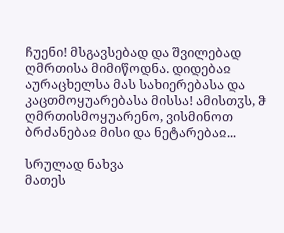ჩუენი! მსგავსებად და შვილებად ღმრთისა მიმიწოდნა. დიდებაჲ აურაცხელსა მას სახიერებასა და კაცთმოყუარებასა მისსა! ამისთჳს, ჵ ღმრთისმოყუარენო, ვისმინოთ ბრძანებაჲ მისი და ნეტარებაჲ...

სრულად ნახვა
მათეს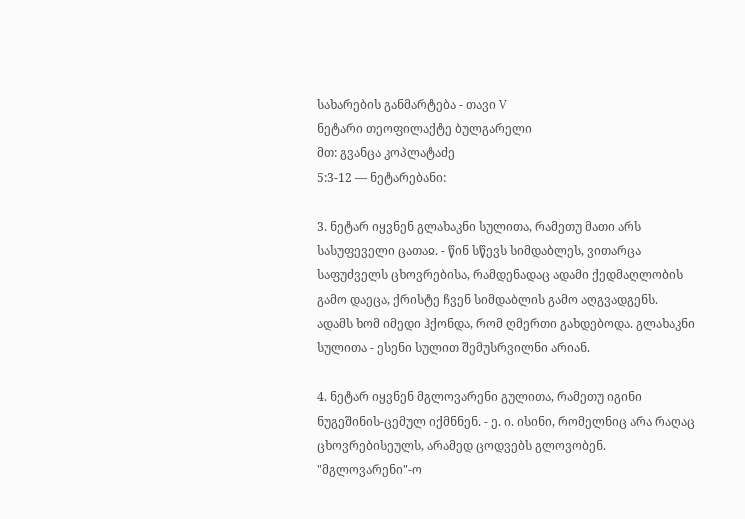სახარების განმარტება - თავი V
ნეტარი თეოფილაქტე ბულგარელი
მთ: გვანცა კოპლატაძე
5:3-12 — ნეტარებანი:

3. ნეტარ იყვნენ გლახაკნი სულითა, რამეთუ მათი არს სასუფეველი ცათაჲ. - წინ სწევს სიმდაბლეს, ვითარცა საფუძველს ცხოვრებისა, რამდენადაც ადამი ქედმაღლობის გამო დაეცა, ქრისტე ჩვენ სიმდაბლის გამო აღგვადგენს. ადამს ხომ იმედი ჰქონდა, რომ ღმერთი გახდებოდა. გლახაკნი სულითა - ესენი სულით შემუსრვილნი არიან.

4. ნეტარ იყვნენ მგლოვარენი გულითა, რამეთუ იგინი ნუგეშინის-ცემულ იქმნნენ. - ე. ი. ისინი, რომელნიც არა რაღაც ცხოვრებისეულს, არამედ ცოდვებს გლოვობენ. "მგლოვარენი"-ო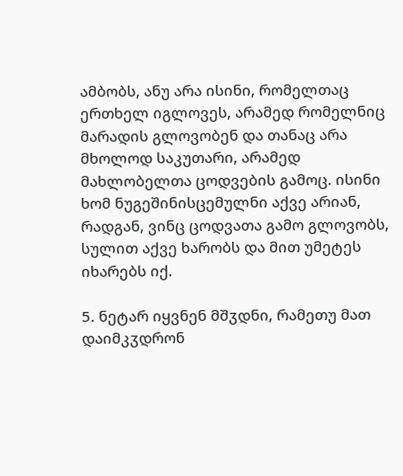ამბობს, ანუ არა ისინი, რომელთაც ერთხელ იგლოვეს, არამედ რომელნიც მარადის გლოვობენ და თანაც არა მხოლოდ საკუთარი, არამედ მახლობელთა ცოდვების გამოც. ისინი ხომ ნუგეშინისცემულნი აქვე არიან, რადგან, ვინც ცოდვათა გამო გლოვობს, სულით აქვე ხარობს და მით უმეტეს იხარებს იქ.

5. ნეტარ იყვნენ მშჳდნი, რამეთუ მათ დაიმკჳდრონ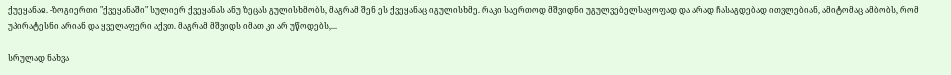ქუეყანაჲ. -ზოგიერთი "ქვეყანაში" სულიერ ქვეყანას ანუ ზეცას გულისხმობს, მაგრამ შენ ეს ქვეყანაც იგულისხმე. რაკი საერთოდ მშვიდნი უგულვებელსაყოფად და არად ჩასაგდებად ითვლებიან, ამიტომაც ამბობს, რომ უპირატესნი არიან და ყველაფერი აქვთ. მაგრამ მშვიდს იმათ კი არ უწოდებს,...

სრულად ნახვა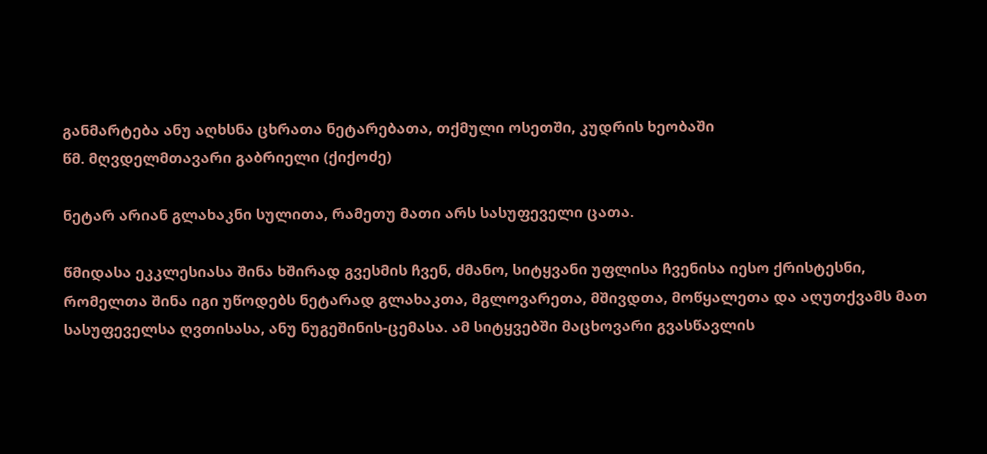განმარტება ანუ აღხსნა ცხრათა ნეტარებათა, თქმული ოსეთში, კუდრის ხეობაში
წმ. მღვდელმთავარი გაბრიელი (ქიქოძე)

ნეტარ არიან გლახაკნი სულითა, რამეთუ მათი არს სასუფეველი ცათა.

წმიდასა ეკკლესიასა შინა ხშირად გვესმის ჩვენ, ძმანო, სიტყვანი უფლისა ჩვენისა იესო ქრისტესნი, რომელთა შინა იგი უწოდებს ნეტარად გლახაკთა, მგლოვარეთა, მშივდთა, მოწყალეთა და აღუთქვამს მათ სასუფეველსა ღვთისასა, ანუ ნუგეშინის-ცემასა. ამ სიტყვებში მაცხოვარი გვასწავლის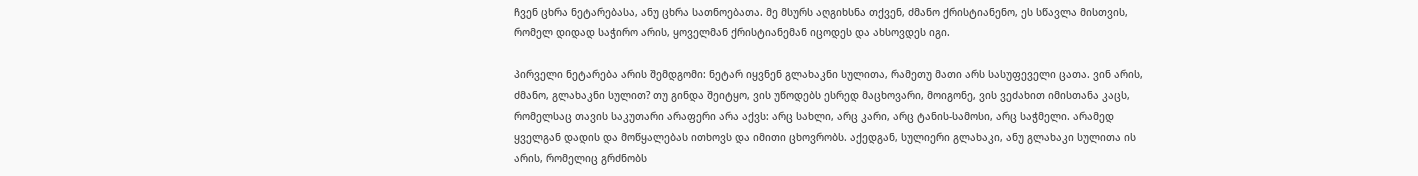ჩვენ ცხრა ნეტარებასა, ანუ ცხრა სათნოებათა. მე მსურს აღგიხსნა თქვენ, ძმანო ქრისტიანენო, ეს სწავლა მისთვის, რომელ დიდად საჭირო არის, ყოველმან ქრისტიანემან იცოდეს და ახსოვდეს იგი.

პირველი ნეტარება არის შემდგომი: ნეტარ იყვნენ გლახაკნი სულითა, რამეთუ მათი არს სასუფეველი ცათა. ვინ არის, ძმანო, გლახაკნი სულით? თუ გინდა შეიტყო, ვის უწოდებს ესრედ მაცხოვარი, მოიგონე, ვის ვეძახით იმისთანა კაცს, რომელსაც თავის საკუთარი არაფერი არა აქვს: არც სახლი, არც კარი, არც ტანის-სამოსი, არც საჭმელი. არამედ ყველგან დადის და მოწყალებას ითხოვს და იმითი ცხოვრობს. აქედგან, სულიერი გლახაკი, ანუ გლახაკი სულითა ის არის, რომელიც გრძნობს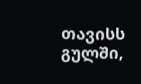თავისს გულში,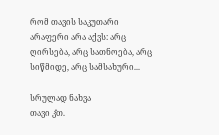რომ თავის საკუთარი არაფერი არა აქვს: არც ღირსება, არც სათნოება, არც სიწმიდე, არც სამსახური...

სრულად ნახვა
თავი კ̂თ.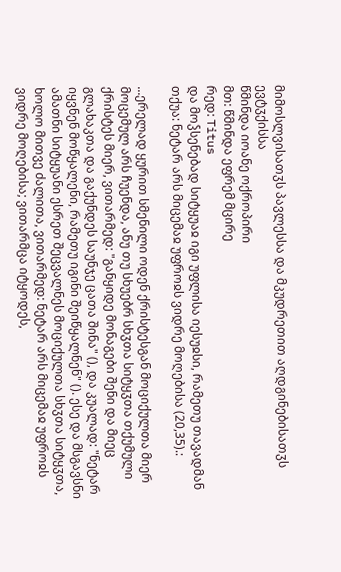მიმოსლვისათჳს პავლესსა და მკუდრეთით აღდგინებისათჳს ევტჳქისსა
წმინდა იოანე ოქროპირი
მთ: წმინდა ეფრემ მცირე
რედ: Titus
და მოჴსენებად სიტყუაჲ იგი უფლისა იესუჲსი, რამეთუ თავადმან თქუა: ნეტარ არს მიცემაჲ უფროჲს ვიდრე მოღებისა (20,35).:

...ერელად ყურით სმენილი ოდენ ქრისტესგან მოციქულთა მიერ მოცემულ არს ჩუენდა, ანუ თუ სხუებრ სხჳთა სიტყჳთა თქუმული ქრისტეს მიერ, ვითარმედ: "განყიდე მონაგები შენი და მიეც გლახაკთა და გაქუნდეს საუნჯე ცათა შინა" (), და კუალად: "ნეტარ იყვნენ მოწყალენი, რამეთუ იგინი შეიწყალნენ" (). ესე და მსგავსნი ამათნი სიტყუანი ესრეთ შეცვალნეს მოციქულთა სხჳთა სიტყჳთა, ხოლო მითვე ძალითა, ვითარმედ: ნეტარ არს მიცემაჲ უფროჲს ვიდრე მოღებისა; ვითარმცა იტყოდეს,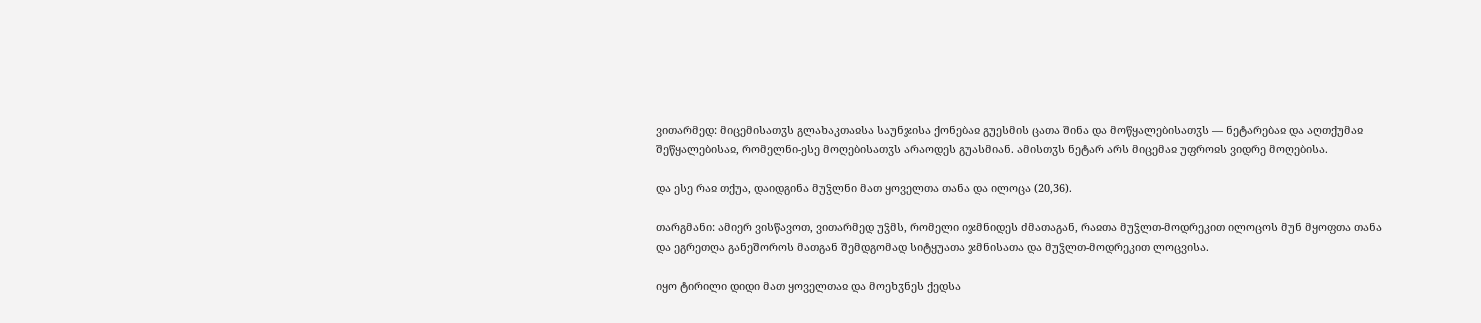ვითარმედ: მიცემისათჳს გლახაკთაჲსა საუნჯისა ქონებაჲ გუესმის ცათა შინა და მოწყალებისათჳს — ნეტარებაჲ და აღთქუმაჲ შეწყალებისაჲ, რომელნი-ესე მოღებისათჳს არაოდეს გუასმიან. ამისთჳს ნეტარ არს მიცემაჲ უფროჲს ვიდრე მოღებისა.

და ესე რაჲ თქუა, დაიდგინა მუჴლნი მათ ყოველთა თანა და ილოცა (20,36).

თარგმანი: ამიერ ვისწავოთ, ვითარმედ უჴმს, რომელი იჯმნიდეს ძმათაგან, რაჲთა მუჴლთ-მოდრეკით ილოცოს მუნ მყოფთა თანა და ეგრეთღა განეშოროს მათგან შემდგომად სიტყუათა ჯმნისათა და მუჴლთ-მოდრეკით ლოცვისა.

იყო ტირილი დიდი მათ ყოველთაჲ და მოეხჳნეს ქედსა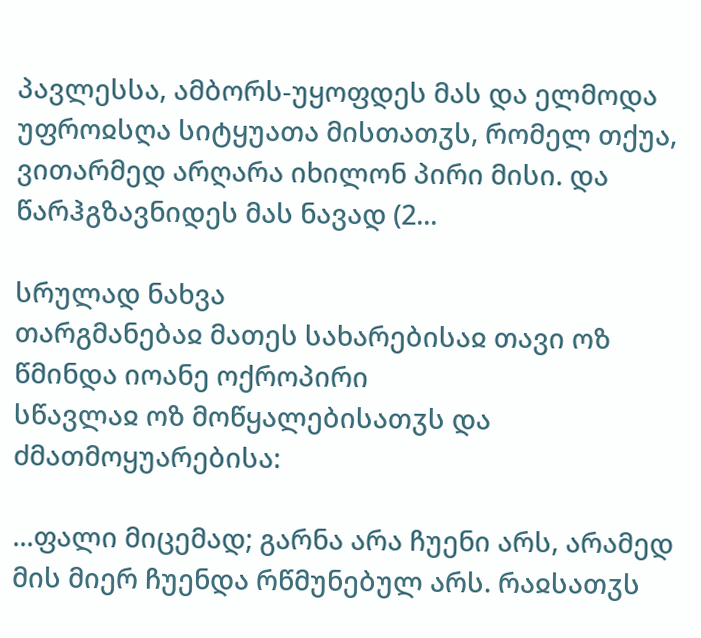პავლესსა, ამბორს-უყოფდეს მას და ელმოდა უფროჲსღა სიტყუათა მისთათჳს, რომელ თქუა, ვითარმედ არღარა იხილონ პირი მისი. და წარჰგზავნიდეს მას ნავად (2...

სრულად ნახვა
თარგმანებაჲ მათეს სახარებისაჲ თავი ოზ
წმინდა იოანე ოქროპირი
სწავლაჲ ოზ მოწყალებისათჳს და ძმათმოყუარებისა:

...ფალი მიცემად; გარნა არა ჩუენი არს, არამედ მის მიერ ჩუენდა რწმუნებულ არს. რაჲსათჳს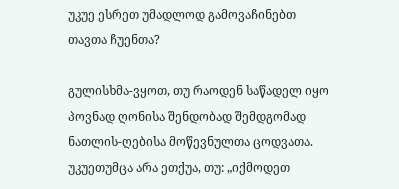უკუე ესრეთ უმადლოდ გამოვაჩინებთ თავთა ჩუენთა?

გულისხმა-ვყოთ, თუ რაოდენ საწადელ იყო პოვნად ღონისა შენდობად შემდგომად ნათლის-ღებისა მოწევნულთა ცოდვათა. უკუეთუმცა არა ეთქუა, თუ: „იქმოდეთ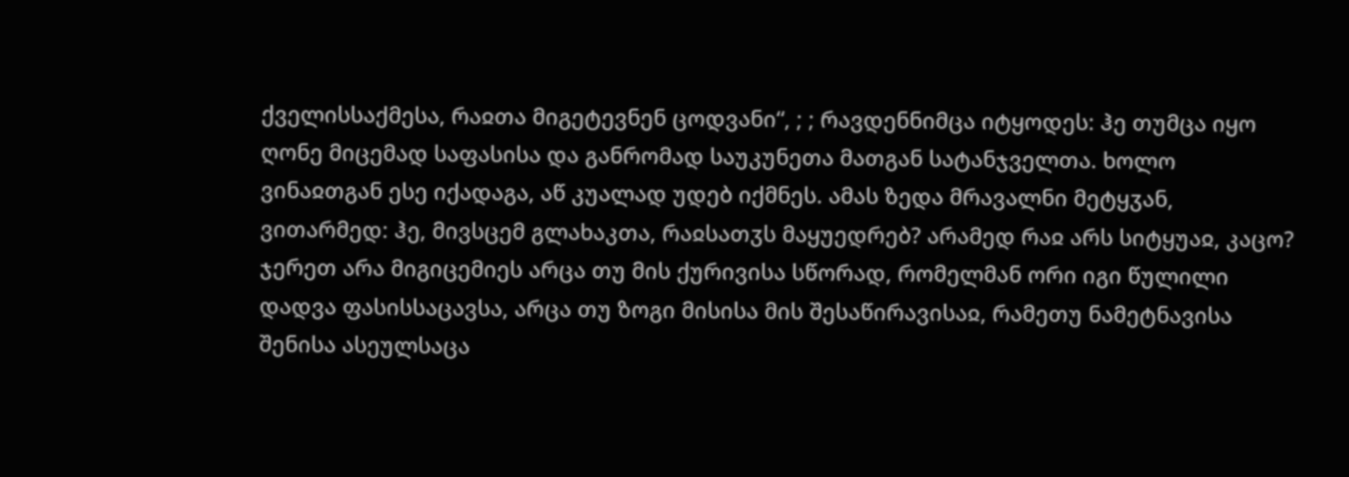ქველისსაქმესა, რაჲთა მიგეტევნენ ცოდვანი“, ; ; რავდენნიმცა იტყოდეს: ჰე თუმცა იყო ღონე მიცემად საფასისა და განრომად საუკუნეთა მათგან სატანჯველთა. ხოლო ვინაჲთგან ესე იქადაგა, აწ კუალად უდებ იქმნეს. ამას ზედა მრავალნი მეტყჳან, ვითარმედ: ჰე, მივსცემ გლახაკთა, რაჲსათჳს მაყუედრებ? არამედ რაჲ არს სიტყუაჲ, კაცო? ჯერეთ არა მიგიცემიეს არცა თუ მის ქურივისა სწორად, რომელმან ორი იგი წულილი დადვა ფასისსაცავსა, არცა თუ ზოგი მისისა მის შესაწირავისაჲ, რამეთუ ნამეტნავისა შენისა ასეულსაცა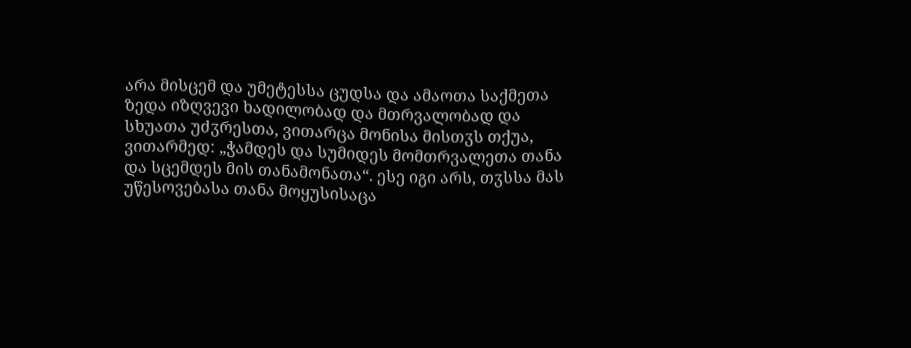არა მისცემ და უმეტესსა ცუდსა და ამაოთა საქმეთა ზედა იზღვევი ხადილობად და მთრვალობად და სხუათა უძჳრესთა, ვითარცა მონისა მისთჳს თქუა, ვითარმედ: „ჭამდეს და სუმიდეს მომთრვალეთა თანა და სცემდეს მის თანამონათა“. ესე იგი არს, თჳსსა მას უწესოვებასა თანა მოყუსისაცა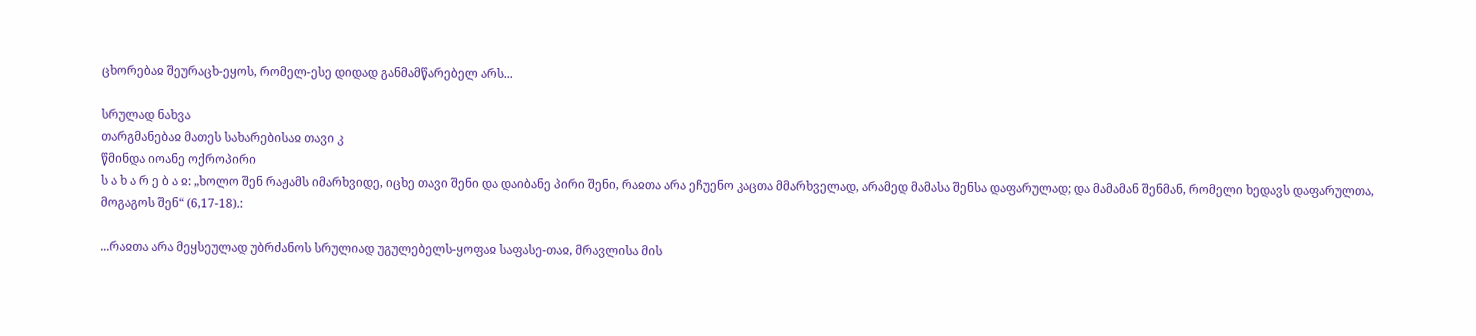ცხორებაჲ შეურაცხ-ეყოს, რომელ-ესე დიდად განმამწარებელ არს...

სრულად ნახვა
თარგმანებაჲ მათეს სახარებისაჲ თავი კ
წმინდა იოანე ოქროპირი
ს ა ხ ა რ ე ბ ა ჲ: „ხოლო შენ რაჟამს იმარხვიდე, იცხე თავი შენი და დაიბანე პირი შენი, რაჲთა არა ეჩუენო კაცთა მმარხველად, არამედ მამასა შენსა დაფარულად; და მამამან შენმან, რომელი ხედავს დაფარულთა, მოგაგოს შენ“ (6,17-18).:

...რაჲთა არა მეყსეულად უბრძანოს სრულიად უგულებელს-ყოფაჲ საფასე-თაჲ, მრავლისა მის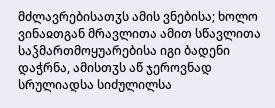მძლავრებისათჳს ამის ვნებისა; ხოლო ვინაჲთგან მრავლითა ამით სწავლითა საჴმართმოყუარებისა იგი ბადენი დაჭრნა, ამისთჳს აწ ჯეროვნად სრულიადსა სიძულილსა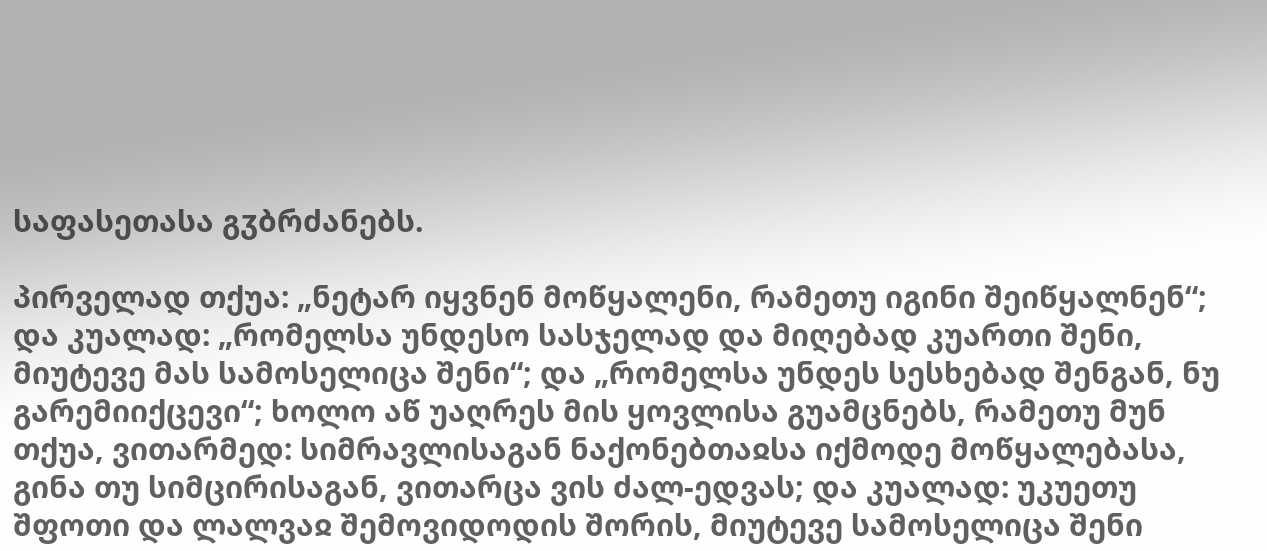საფასეთასა გჳბრძანებს.

პირველად თქუა: „ნეტარ იყვნენ მოწყალენი, რამეთუ იგინი შეიწყალნენ“; და კუალად: „რომელსა უნდესო სასჯელად და მიღებად კუართი შენი, მიუტევე მას სამოსელიცა შენი“; და „რომელსა უნდეს სესხებად შენგან, ნუ გარემიიქცევი“; ხოლო აწ უაღრეს მის ყოვლისა გუამცნებს, რამეთუ მუნ თქუა, ვითარმედ: სიმრავლისაგან ნაქონებთაჲსა იქმოდე მოწყალებასა, გინა თუ სიმცირისაგან, ვითარცა ვის ძალ-ედვას; და კუალად: უკუეთუ შფოთი და ლალვაჲ შემოვიდოდის შორის, მიუტევე სამოსელიცა შენი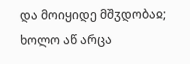და მოიყიდე მშჳდობაჲ; ხოლო აწ არცა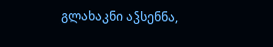გლახაკნი აჴსენნა,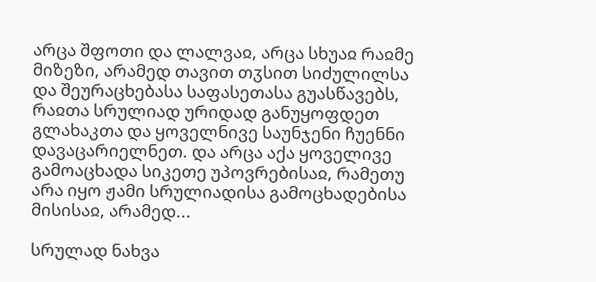არცა შფოთი და ლალვაჲ, არცა სხუაჲ რაჲმე მიზეზი, არამედ თავით თჳსით სიძულილსა და შეურაცხებასა საფასეთასა გუასწავებს, რაჲთა სრულიად ურიდად განუყოფდეთ გლახაკთა და ყოველნივე საუნჯენი ჩუენნი დავაცარიელნეთ. და არცა აქა ყოველივე გამოაცხადა სიკეთე უპოვრებისაჲ, რამეთუ არა იყო ჟამი სრულიადისა გამოცხადებისა მისისაჲ, არამედ...

სრულად ნახვა